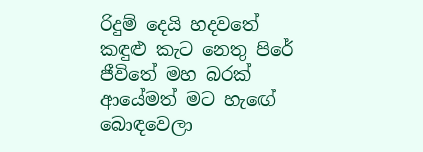රිදුම් දෙයි හදවතේ
කඳුළු කැට නෙතු පිරේ
ජීවිතේ මහ බරක්
ආයේමත් මට හැඟේ
බොඳවෙලා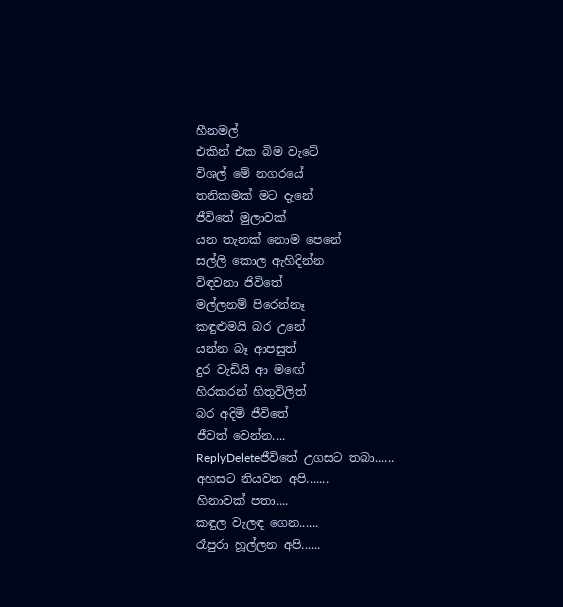හීනමල්
එකින් එක බිම වැටේ
විශල් මේ නගරයේ
තනිකමක් මට දැනේ
ජීවිතේ මුලාවක්
යන තැනක් නොම පෙනේ
සල්ලි කොල ඇහිදින්න
විඳවනා ජිවිතේ
මල්ලනම් පිරෙන්නෑ
කඳුළුමයි බර උනේ
යන්න බෑ ආපසුත්
දුර වැඩියි ආ මඟේ
හිරකරන් හිතුවිලිත්
බර අදිමි ජීවිතේ
ජීවත් වෙන්න....
ReplyDeleteජීවිතේ උගසට තබා......
අහසට නියවන අපි.......
හිනාවක් පතා....
කඳුල වැලඳ ගෙන......
රෑපුරා හූල්ලන අපි......